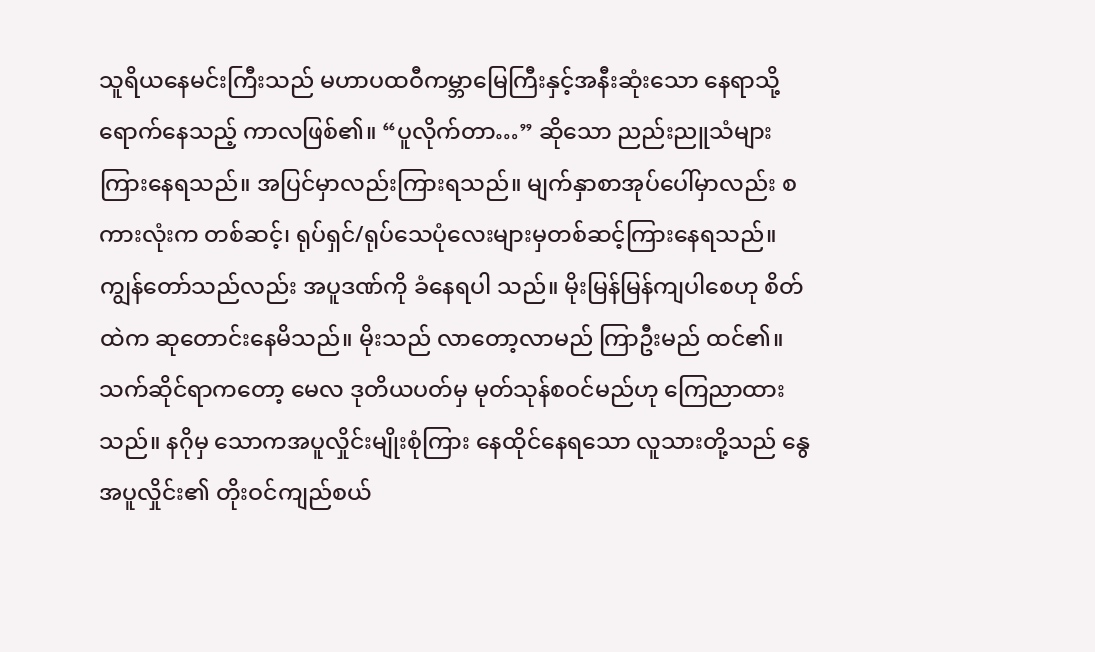သူရိယနေမင်းကြီးသည် မဟာပထဝီကမ္ဘာမြေကြီးနှင့်အနီးဆုံးသော နေရာသို့ရောက်နေသည့် ကာလဖြစ်၏။ “ပူလိုက်တာ…” ဆိုသော ညည်းညူသံများ ကြားနေရသည်။ အပြင်မှာလည်းကြားရသည်။ မျက်နှာစာအုပ်ပေါ်မှာလည်း စကားလုံးက တစ်ဆင့်၊ ရုပ်ရှင်/ရုပ်သေပုံလေးများမှတစ်ဆင့်ကြားနေရသည်။ ကျွန်တော်သည်လည်း အပူဒဏ်ကို ခံနေရပါ သည်။ မိုးမြန်မြန်ကျပါစေဟု စိတ်ထဲက ဆုတောင်းနေမိသည်။ မိုးသည် လာတော့လာမည် ကြာဦးမည် ထင်၏။ သက်ဆိုင်ရာကတော့ မေလ ဒုတိယပတ်မှ မုတ်သုန်စဝင်မည်ဟု ကြေညာထားသည်။ နဂိုမှ သောကအပူလှိုင်းမျိုးစုံကြား နေထိုင်နေရသော လူသားတို့သည် နွေအပူလှိုင်း၏ တိုးဝင်ကျည်စယ်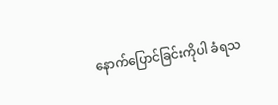နောက်ပြောင်ခြင်းကိုပါ ခံရသ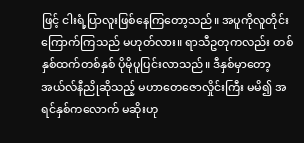ဖြင့် ငါးရံ့ပြာလူးဖြစ်နေကြတော့သည်။ အပူကိုလူတိုင်းကြောက်ကြသည် မဟုတ်လား။ ရာသီဥတုကလည်း တစ်နှစ်ထက်တစ်နှစ် ပိုမိုပူပြင်းလာသည်။ ဒီနှစ်မှာတော့ အယ်လ်နီညိုဆိုသည့် မဟာတေဇောလှိုင်းကြီး မမိ၍ အရင်နှစ်ကလောက် မဆိုးဟု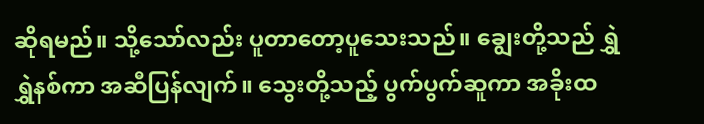ဆိုရမည်။ သို့သော်လည်း ပူတာတော့ပူသေးသည်။ ချွေးတို့သည် ရွှဲရွှဲနစ်ကာ အဆီပြန်လျက်။ သွေးတို့သည့် ပွက်ပွက်ဆူကာ အခိုးထ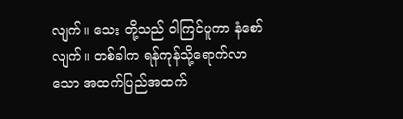လျက်။ သေး တို့သည် ဝါကြင်ပူကာ နံစော်လျက်။ တစ်ခါက ရန်ကုန်သို့ရောက်လာသော အထက်ပြည်အထက်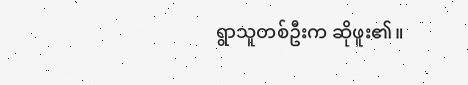ရွာသူတစ်ဦးက ဆိုဖူး၏။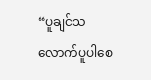“ပူချင်သလောက်ပူပါစေ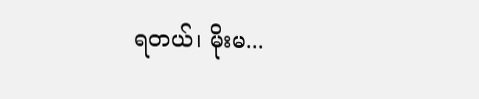ရတယ်၊ မိုးမ...